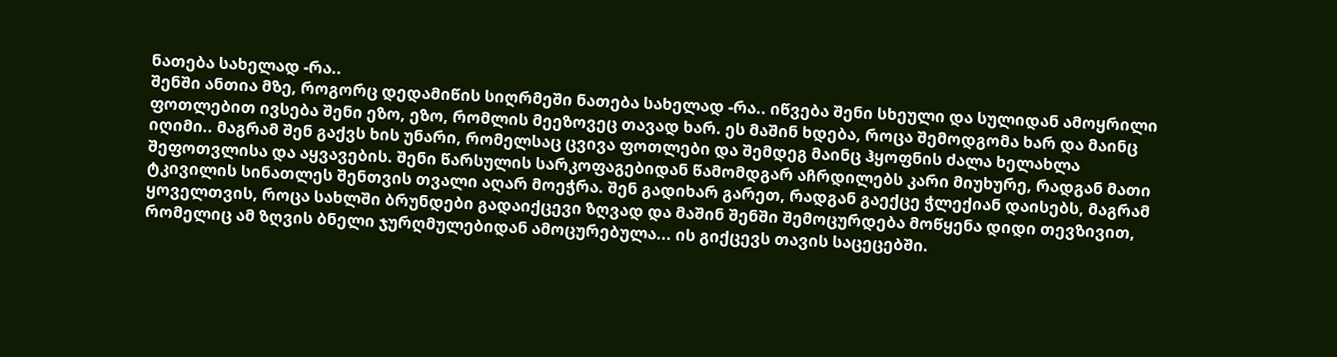ნათება სახელად -რა..
შენში ანთია მზე, როგორც დედამიწის სიღრმეში ნათება სახელად -რა.. იწვება შენი სხეული და სულიდან ამოყრილი ფოთლებით ივსება შენი ეზო, ეზო, რომლის მეეზოვეც თავად ხარ. ეს მაშინ ხდება, როცა შემოდგომა ხარ და მაინც იღიმი.. მაგრამ შენ გაქვს ხის უნარი, რომელსაც ცვივა ფოთლები და შემდეგ მაინც ჰყოფნის ძალა ხელახლა შეფოთვლისა და აყვავების. შენი წარსულის სარკოფაგებიდან წამომდგარ აჩრდილებს კარი მიუხურე, რადგან მათი ტკივილის სინათლეს შენთვის თვალი აღარ მოეჭრა. შენ გადიხარ გარეთ, რადგან გაექცე ჭლექიან დაისებს, მაგრამ ყოველთვის, როცა სახლში ბრუნდები გადაიქცევი ზღვად და მაშინ შენში შემოცურდება მოწყენა დიდი თევზივით, რომელიც ამ ზღვის ბნელი ჯურღმულებიდან ამოცურებულა... ის გიქცევს თავის საცეცებში.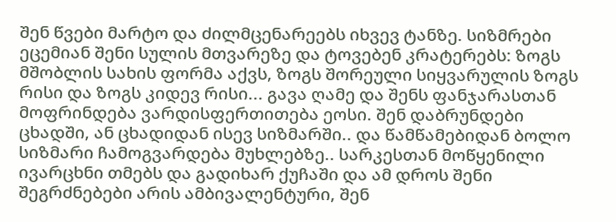შენ წვები მარტო და ძილმცენარეებს იხვევ ტანზე. სიზმრები ეცემიან შენი სულის მთვარეზე და ტოვებენ კრატერებს: ზოგს მშობლის სახის ფორმა აქვს, ზოგს შორეული სიყვარულის ზოგს რისი და ზოგს კიდევ რისი... გავა ღამე და შენს ფანჯარასთან მოფრინდება ვარდისფერთითება ეოსი. შენ დაბრუნდები ცხადში, ან ცხადიდან ისევ სიზმარში.. და წამწამებიდან ბოლო სიზმარი ჩამოგვარდება მუხლებზე.. სარკესთან მოწყენილი ივარცხნი თმებს და გადიხარ ქუჩაში და ამ დროს შენი შეგრძნებები არის ამბივალენტური, შენ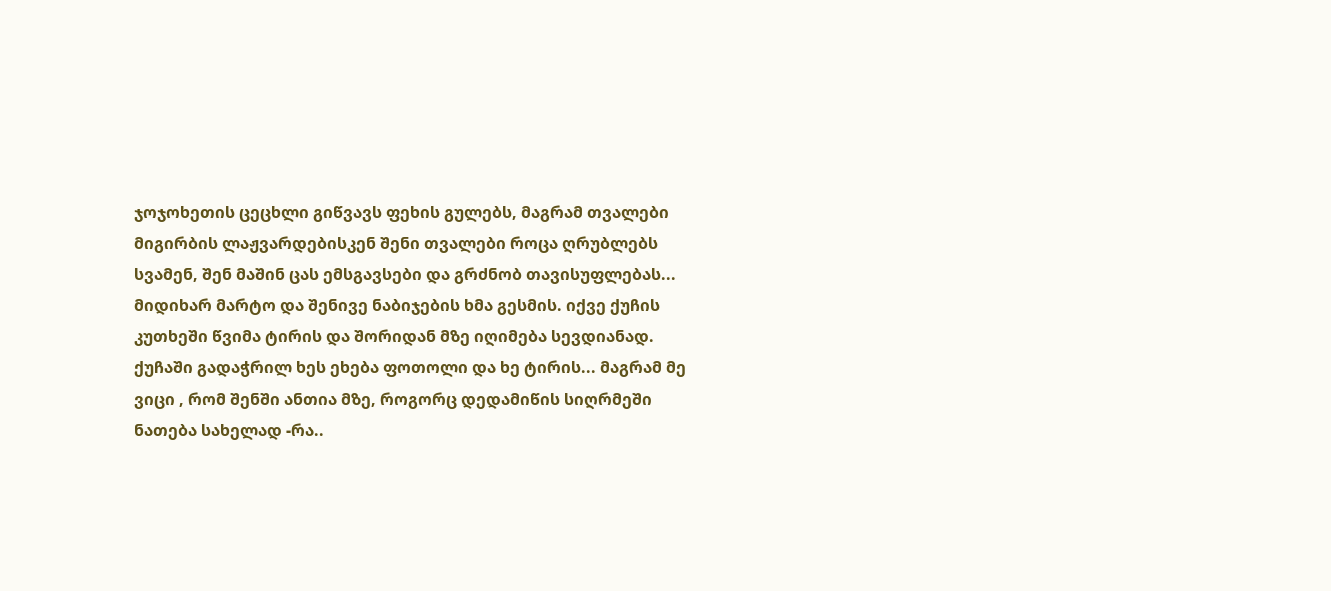ჯოჯოხეთის ცეცხლი გიწვავს ფეხის გულებს, მაგრამ თვალები მიგირბის ლაჟვარდებისკენ შენი თვალები როცა ღრუბლებს სვამენ, შენ მაშინ ცას ემსგავსები და გრძნობ თავისუფლებას... მიდიხარ მარტო და შენივე ნაბიჯების ხმა გესმის. იქვე ქუჩის კუთხეში წვიმა ტირის და შორიდან მზე იღიმება სევდიანად. ქუჩაში გადაჭრილ ხეს ეხება ფოთოლი და ხე ტირის... მაგრამ მე ვიცი , რომ შენში ანთია მზე, როგორც დედამიწის სიღრმეში ნათება სახელად -რა..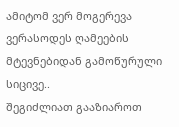ამიტომ ვერ მოგერევა ვერასოდეს ღამეების მტევნებიდან გამოწურული სიცივე..
შეგიძლიათ გააზიაროთ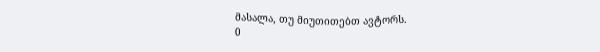მასალა, თუ მიუთითებთ ავტორს.
0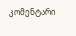კომენტარი